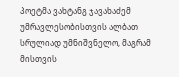პოეტმა ვახტანგ ჯავახაძემ უმრავლესობისთვის ალბათ სრულიად უმნიშვნელო, მაგრამ მისთვის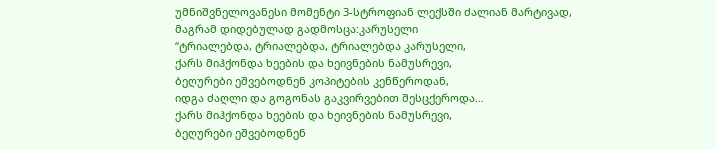უმნიშვნელოვანესი მომენტი 3-სტროფიან ლექსში ძალიან მარტივად, მაგრამ დიდებულად გადმოსცა:კარუსელი
“ტრიალებდა, ტრიალებდა, ტრიალებდა კარუსელი,
ქარს მიჰქონდა ხეების და ხეივნების ნამუსრევი,
ბეღურები ეშვებოდნენ კოპიტების კენწეროდან,
იდგა ძაღლი და გოგონას გაკვირვებით შესცქეროდა…
ქარს მიჰქონდა ხეების და ხეივნების ნამუსრევი,
ბეღურები ეშვებოდნენ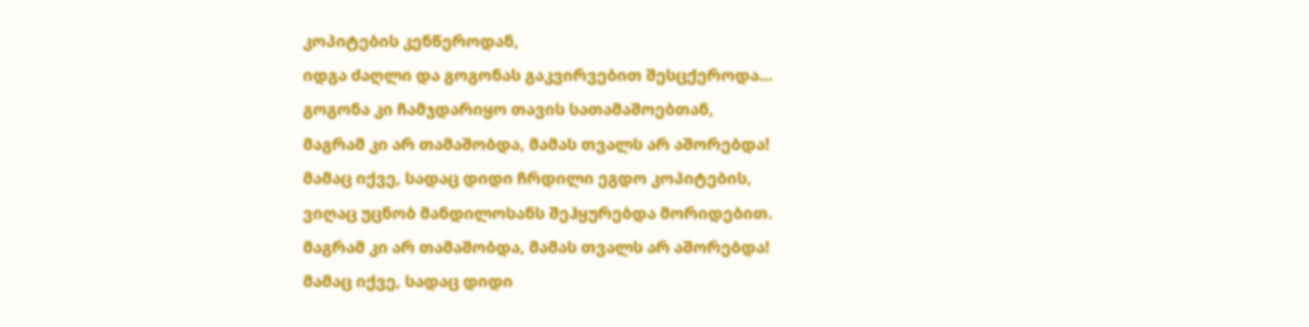კოპიტების კენწეროდან,
იდგა ძაღლი და გოგონას გაკვირვებით შესცქეროდა…
გოგონა კი ჩამჯდარიყო თავის სათამაშოებთან,
მაგრამ კი არ თამაშობდა, მამას თვალს არ აშორებდა!
მამაც იქვე, სადაც დიდი ჩრდილი ეგდო კოპიტების,
ვიღაც უცნობ მანდილოსანს შეჰყურებდა მორიდებით.
მაგრამ კი არ თამაშობდა, მამას თვალს არ აშორებდა!
მამაც იქვე, სადაც დიდი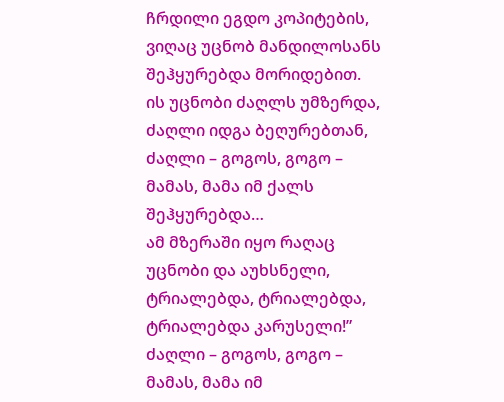ჩრდილი ეგდო კოპიტების,
ვიღაც უცნობ მანდილოსანს შეჰყურებდა მორიდებით.
ის უცნობი ძაღლს უმზერდა, ძაღლი იდგა ბეღურებთან,
ძაღლი – გოგოს, გოგო – მამას, მამა იმ ქალს შეჰყურებდა…
ამ მზერაში იყო რაღაც უცნობი და აუხსნელი,
ტრიალებდა, ტრიალებდა, ტრიალებდა კარუსელი!”
ძაღლი – გოგოს, გოგო – მამას, მამა იმ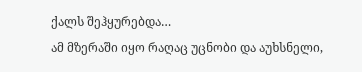ქალს შეჰყურებდა…
ამ მზერაში იყო რაღაც უცნობი და აუხსნელი,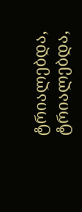ტრიალებდა, ტრიალებდა,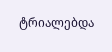ტრიალებდა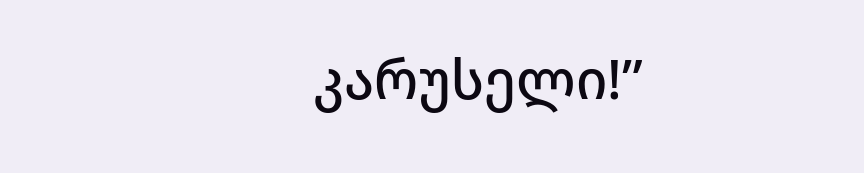კარუსელი!”